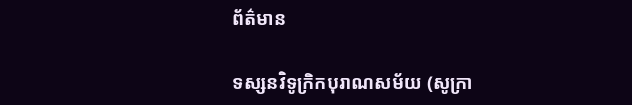ព័ត៌មាន

ទស្សនវិទូក្រិកបុរាណសម័យ (សូក្រា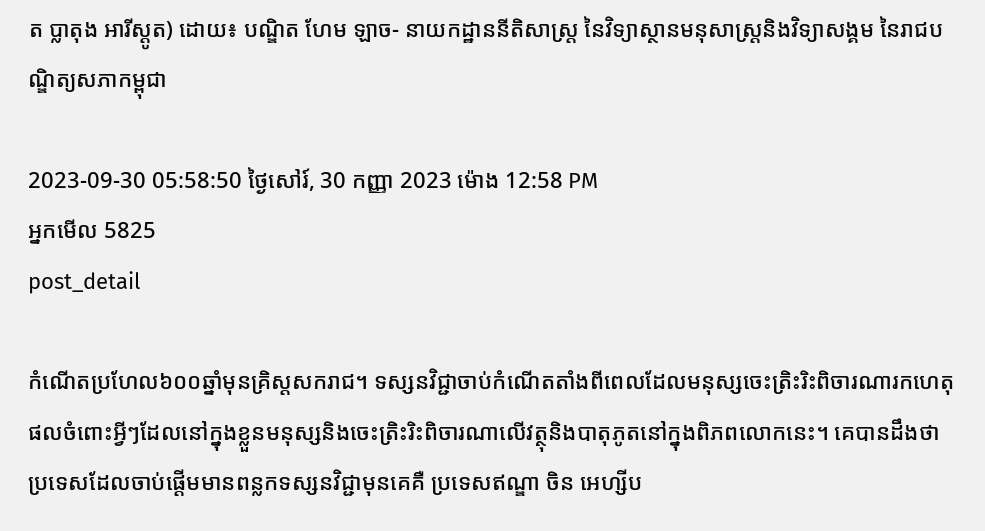ត ប្លាតុង អារីស្តូត) ដោយ៖ បណ្ឌិត ហែម ឡាច- នាយកដ្ឋាននីតិសាស្ត្រ នៃវិទ្យាស្ថានមនុសាស្ត្រនិងវិទ្យាសង្គម នៃរាជបណ្ឌិត្យសភាកម្ពុជា

2023-09-30 05:58:50 ថ្ងៃសៅរ៍, 30 កញ្ញា 2023 ម៉ោង 12:58 PM
អ្នកមើល 5825
post_detail

កំណើតប្រហែល៦០០ឆ្នាំមុនគ្រិស្តសករាជ។ ទស្សនវិជ្ជាចាប់កំណើតតាំងពីពេលដែលមនុស្សចេះត្រិះរិះពិចារណារកហេតុផលចំពោះអ្វីៗដែលនៅក្នុងខ្លួនមនុស្សនិងចេះត្រិះរិះពិចារណាលើវត្ថុនិងបាតុភូតនៅក្នុងពិភពលោកនេះ។ គេបានដឹងថា ប្រទេសដែលចាប់ផ្ដើមមានពន្លកទស្សនវិជ្ជាមុនគេគឺ ប្រទេសឥណ្ឌា ចិន អេហ្សីប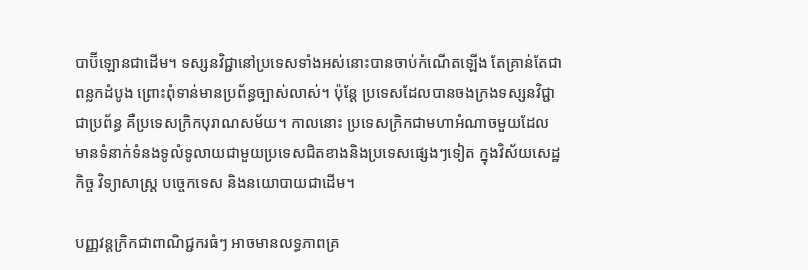បាប៊ីឡោនជាដើម។ ទស្សនវិជ្ជានៅប្រទេសទាំងអស់នោះបានចាប់កំណើតឡើង តែគ្រាន់តែជាពន្លកដំបូង ព្រោះពុំទាន់មានប្រព័ន្ធច្បាស់លាស់។ ប៉ុន្តែ ប្រទេសដែលបានចងក្រងទស្សនវិជ្ជាជាប្រព័ន្ធ គឺប្រទេសក្រិកបុរាណសម័យ។ កាលនោះ ប្រទេសក្រិកជាមហាអំណាចមួយដែលមានទំនាក់ទំនងទូលំទូលាយជាមួយប្រទេសជិតខាងនិងប្រទេសផ្សេងៗទៀត ក្នុងវិស័យសេដ្ឋកិច្ច វិទ្យាសាស្ត្រ បច្ចេកទេស និងនយោបាយជាដើម។

បញ្ញវន្តក្រិកជាពាណិជ្ជករធំៗ អាចមានលទ្ធភាពគ្រ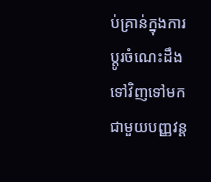ប់គ្រាន់ក្នុងការប្ដូរចំណេះដឹងទៅវិញទៅមកជាមួយបញ្ញវន្ត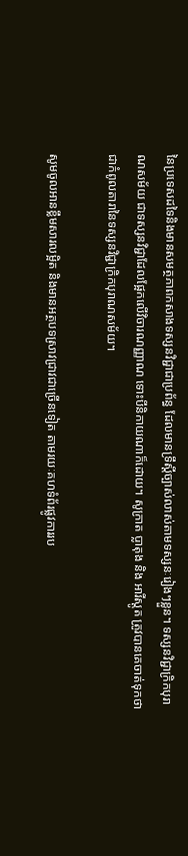នៃប្រទេសដទៃនិងមានសមត្ថភាពកសាងទស្សនវិជ្ជាជាប្រព័ន្ធ ដែលមានទ្រឹស្ដីច្បាស់លាស់តាមទស្សនៈរៀងៗខ្លួន។ ទស្សនវិជ្ជាក្រិកបុរាណសម័យ ជាទស្សនវិជ្ជាដែលផ្អែកលើវិចារណញ្ញាណ ទោះបីនិកាយណាក៏ដោយ។ សូក្រាត ប្លាតុង និង អារីស្តូត ត្រូវបានគេចាត់ទុកថា ជាកំពូលតារានៃទស្សនវិជ្ជាក្រិកបុរាណសម័យ។

សូមចូលអានខ្លឹមសារលម្អិត និងមានអត្ថបទស្រាវជ្រាវជាច្រើនទៀត តាមរយៈគហទំព័រផ្លូវការរប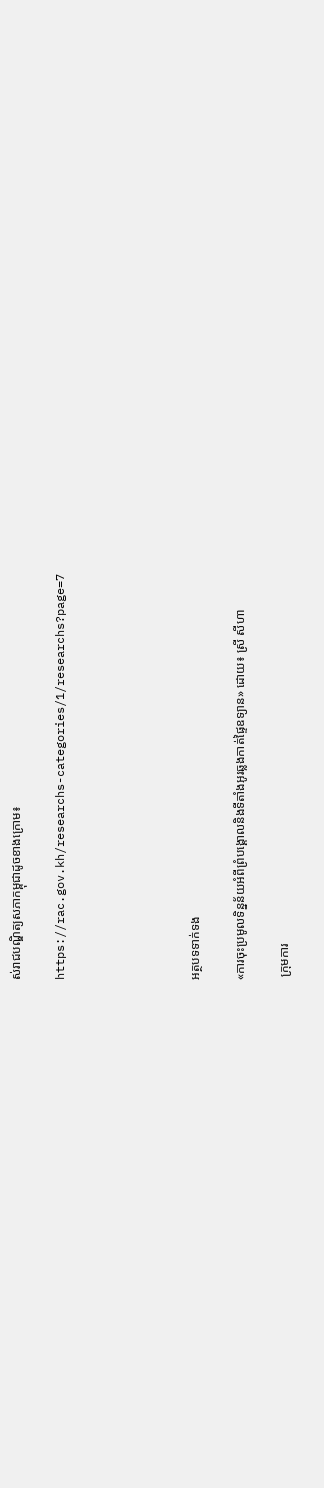ស់រាជបណ្ឌិត្យសភាកម្ពុជាដូចខាងក្រោម៖

https://rac.gov.kh/researchs-categories/1/researchs?page=7





អត្ថបទទាក់ទង

«ការចុះប្រមូលទិន្នន័យអំពីព្រំបង្គោលនិងទីតាំងអូរឆ្លងកាត់ផ្ទៃឧទ្យាន» ដោយ៖ ស្រី សីហា

 ក្រុមការ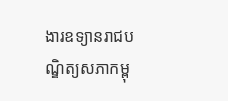ងារឧទ្យានរាជបណ្ឌិត្យសភាកម្ពុ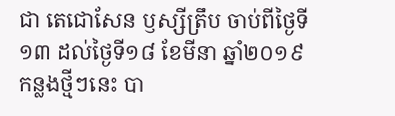ជា តេជោសែន ឫស្សីត្រឹប ចាប់ពីថ្ងៃទី១៣ ដល់ថ្ងៃទី១៨ ខែមីនា ឆ្នាំ២០១៩ កន្លងថ្មីៗនេះ បា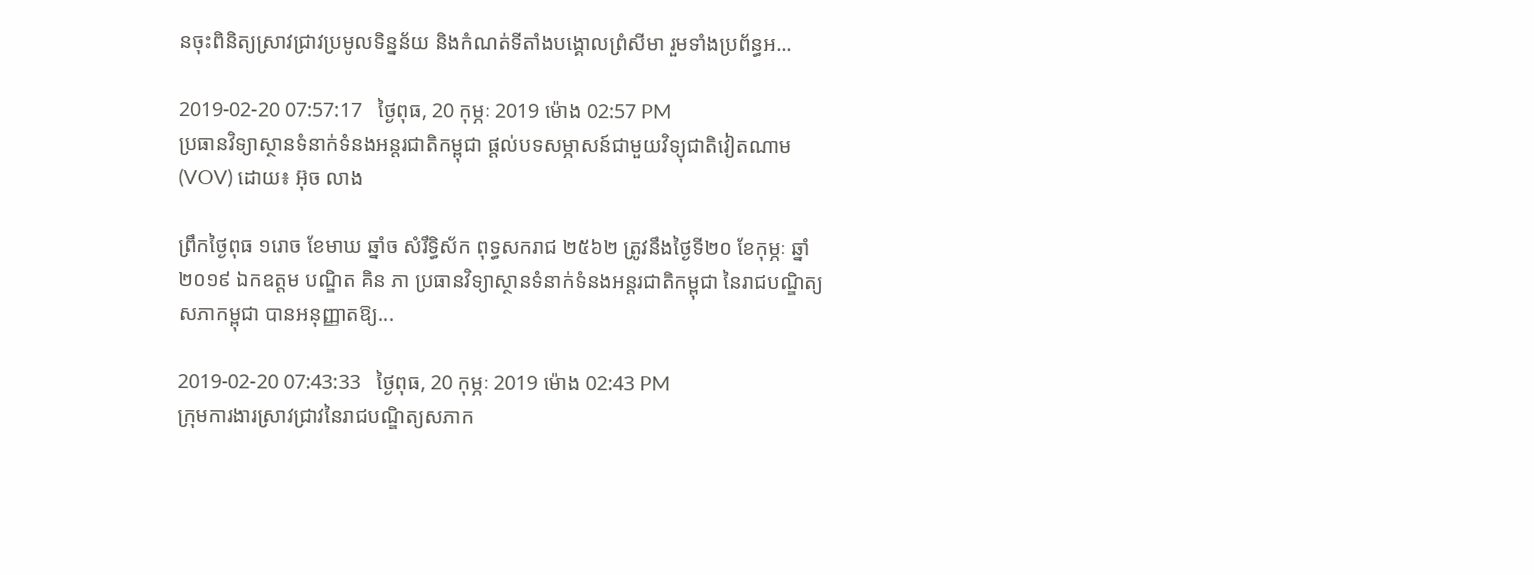នចុះពិនិត្យស្រាវជ្រាវប្រមូលទិន្នន័យ និងកំណត់ទីតាំងបង្គោលព្រំសីមា រួមទាំងប្រព័ន្ធអ...

2019-02-20 07:57:17   ថ្ងៃពុធ, 20 កុម្ភៈ 2019 ម៉ោង 02:57 PM
ប្រធានវិទ្យាស្ថានទំនាក់ទំនងអន្តរជាតិកម្ពុជា ផ្តល់បទសម្ភាសន៍ជាមួយវិទ្យុជាតិវៀតណាម (VOV) ដោយ៖ អ៊ុច លាង

ព្រឹកថ្ងៃពុធ ១រោច ខែមាឃ ឆ្នាំច សំរឹទ្ធិស័ក ពុទ្ធសករាជ ២៥៦២ ត្រូវនឹងថ្ងៃទី២០ ខែកុម្ភៈ ឆ្នាំ២០១៩ ឯកឧត្តម បណ្ឌិត គិន ភា ប្រធានវិទ្យាស្ថានទំនាក់ទំនងអន្តរជាតិកម្ពុជា នៃរាជបណ្ឌិត្យសភាកម្ពុជា បានអនុញ្ញាតឱ្យ...

2019-02-20 07:43:33   ថ្ងៃពុធ, 20 កុម្ភៈ 2019 ម៉ោង 02:43 PM
ក្រុមការងារស្រាវជ្រាវនៃរាជបណ្ឌិត្យសភាក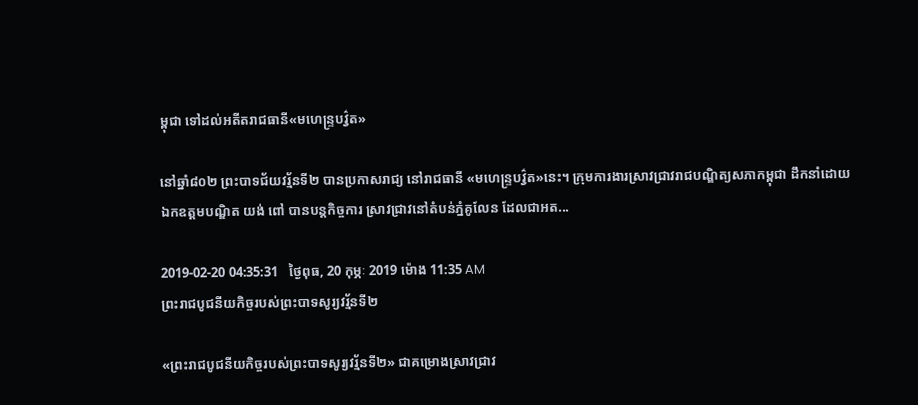ម្ពុជា ទៅដល់អតីតរាជធានី«មហេន្រ្ទបវ៌្វត»

នៅឆ្នាំ៨០២ ព្រះបាទជ័យវរ្ម័នទី២ បានប្រកាសរាជ្យ នៅរាជធានី «មហេន្ទ្របវ្វ៌ត»នេះ។ ក្រុមការងារស្រាវជ្រាវរាជបណ្ឌិត្យសភាកម្ពុជា ដឹកនាំដោយឯកឧត្តមបណ្ឌិត យង់ ពៅ បានបន្តកិច្ចការ ស្រាវជ្រាវនៅតំបន់ភ្នំគូលែន ដែលជាអត...

2019-02-20 04:35:31   ថ្ងៃពុធ, 20 កុម្ភៈ 2019 ម៉ោង 11:35 AM
ព្រះរាជបូជនីយកិច្ចរបស់ព្រះបាទសូរ្យវរ្ម័នទី២

«ព្រះរាជបូជនីយកិច្ចរបស់ព្រះបាទសូរ្យវរ្ម័នទី២» ជាគម្រោងស្រាវជ្រាវ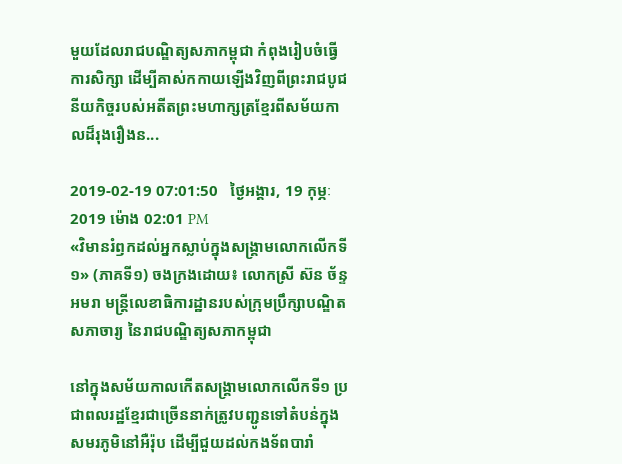មួយដែលរាជបណ្ឌិត្យសភាកម្ពុជា កំពុងរៀបចំធ្វើការសិក្សា ដើម្បីគាស់កកាយឡើងវិញពីព្រះរាជបូជនីយកិច្ចរបស់អតីតព្រះមហាក្សត្រខ្មែរពីសម័យកាលដ៏រុងរឿងន...

2019-02-19 07:01:50   ថ្ងៃអង្គារ, 19 កុម្ភៈ 2019 ម៉ោង 02:01 PM
«វិមានរំឭកដល់អ្នកស្លាប់ក្នុងសង្គ្រាមលោកលើកទី១» (ភាគទី១) ចងក្រងដោយ៖ លោកស្រី ស៊ន ច័ន្ទអមរា មន្ត្រីលេខាធិការដ្ឋានរបស់ក្រុមប្រឹក្សាបណ្ឌិតសភាចារ្យ នៃរាជបណ្ឌិត្យសភាកម្ពុជា

នៅក្នុងសម័យកាលកើតសង្គ្រាមលោកលើកទី១ ប្រជាពលរដ្ឋខ្មែរជាច្រើននាក់ត្រូវបញ្ជូនទៅតំបន់ក្នុងសមរភូមិនៅអឺរ៉ុប ដើម្បីជួយដល់កងទ័ពបារាំ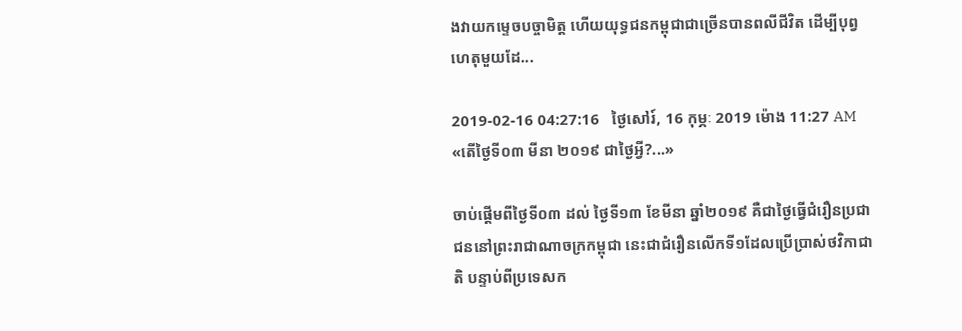ងវាយកម្ទេចបច្ចាមិត្ត ហើយយុទ្ធជនកម្ពុជាជាច្រើនបានពលីជីវិត ដើម្បីបុព្វហេតុមួយដែ...

2019-02-16 04:27:16   ថ្ងៃសៅរ៍, 16 កុម្ភៈ 2019 ម៉ោង 11:27 AM
«តើថ្ងៃទី០៣ មីនា ២០១៩ ជាថ្ងៃអ្វី?...»

ចាប់ផ្តើមពីថ្ងៃទី០៣ ដល់ ថ្ងៃទី១៣ ខែមីនា ឆ្នាំ២០១៩ គឺជាថ្ងៃធ្វើជំរឿនប្រជាជននៅព្រះរាជាណាចក្រកម្ពុជា នេះជាជំរឿនលើកទី១ដែលប្រើប្រាស់ថវិកាជាតិ បន្ទាប់ពីប្រទេសក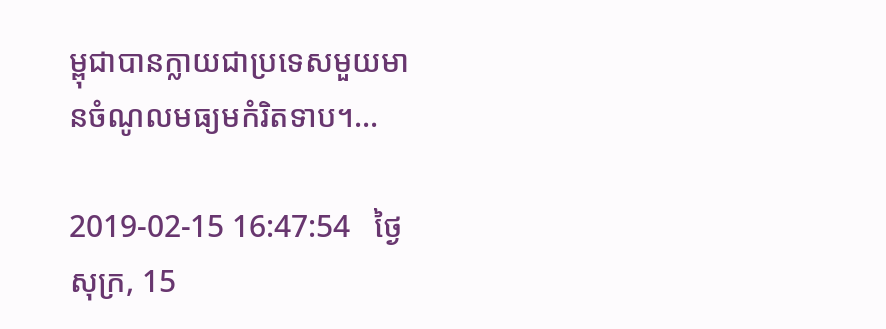ម្ពុជាបានក្លាយជាប្រទេសមួយមានចំណូលមធ្យមកំរិតទាប។...

2019-02-15 16:47:54   ថ្ងៃសុក្រ, 15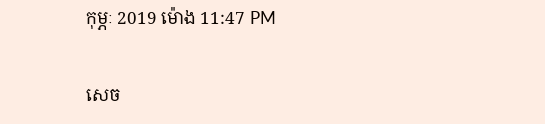កុម្ភៈ 2019 ម៉ោង 11:47 PM

សេច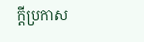ក្តីប្រកាស